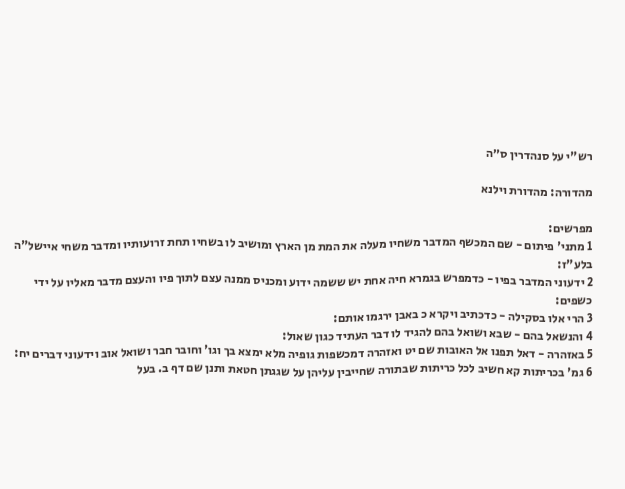רש"י על סנהדרין ס״ה

מהדורה: מהדורת וילנא

מפרשים:
1 מתני' פיתום - שם המכשף המדבר משחיו מעלה את המת מן הארץ ומושיב לו בשחיו תחת זרועותיו ומדבר משחי איישל"ה בלע"ז:
2 ידעוני המדבר בפיו - כדמפרש בגמרא חיה אחת יש ששמה ידוע ומכניס ממנה עצם לתוך פיו והעצם מדבר מאליו על ידי כשפים:
3 הרי אלו בסקילה - כדכתיב ויקרא כ באבן ירגמו אותם:
4 והנשאל בהם - שבא ושואל בהם להגיד לו דבר העתיד כגון שאול:
5 באזהרה - דאל תפנו אל האובות שם יט ואזהרה דמכשפות גופיה מלא ימצא בך וגו' וחובר חבר ושואל אוב וידעוני דברים יח:
6 גמ' בכריתות קא חשיב לכל כריתות שבתורה שחייבין עליהן על שגגתן חטאת ותנן שם דף ב. בעל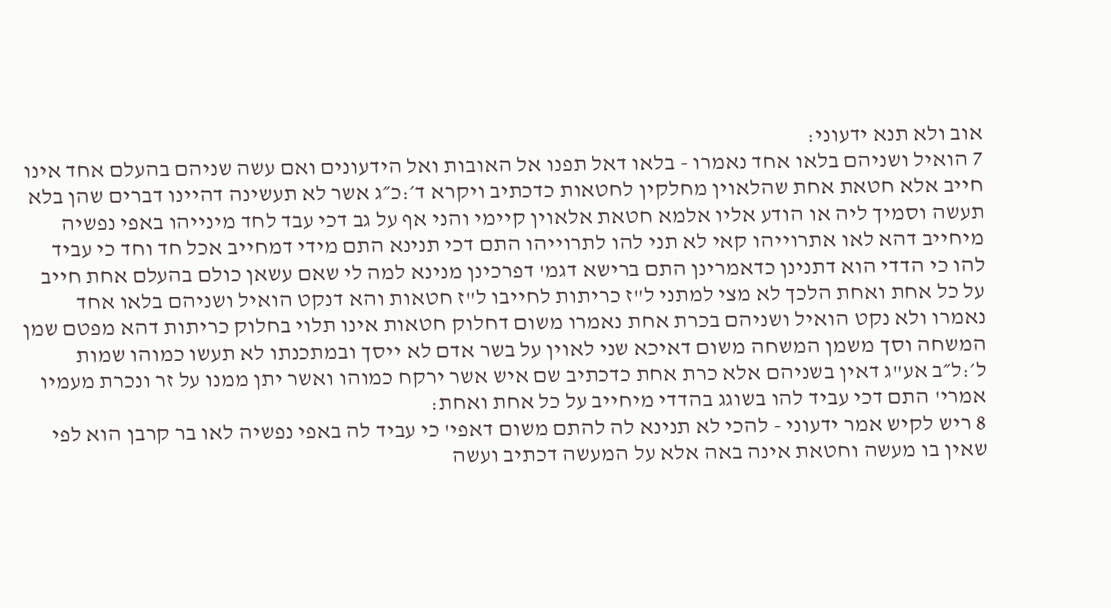אוב ולא תנא ידעוני:
7 הואיל ושניהם בלאו אחד נאמרו - בלאו דאל תפנו אל האובות ואל הידעונים ואם עשה שניהם בהעלם אחד אינו חייב אלא חטאת אחת שהלאוין מחלקין לחטאות כדכתיב ויקרא ד׳:כ״ג אשר לא תעשינה דהיינו דברים שהן בלא תעשה וסמיך ליה או הודע אליו אלמא חטאת אלאוין קיימי והני אף על גב דכי עבד לחד מינייהו באפי נפשיה מיחייב דהא לאו אתרוייהו קאי לא תני להו לתרוייהו התם דכי תנינא התם מידי דמחייב אכל חד וחד כי עביד להו כי הדדי הוא דתנינן כדאמרינן התם ברישא דגמ' דפרכינן מנינא למה לי שאם עשאן כולם בהעלם אחת חייב על כל אחת ואחת הלכך לא מצי למתני ל"ז כריתות לחייבו ל"ז חטאות והא דנקט הואיל ושניהם בלאו אחד נאמרו ולא נקט הואיל ושניהם בכרת אחת נאמרו משום דחלוק חטאות אינו תלוי בחלוק כריתות דהא מפטם שמן המשחה וסך משמן המשחה משום דאיכא שני לאוין על בשר אדם לא ייסך ובמתכנתו לא תעשו כמוהו שמות ל׳:ל״ב אע"ג דאין בשניהם אלא כרת אחת כדכתיב שם איש אשר ירקח כמוהו ואשר יתן ממנו על זר ונכרת מעמיו אמרי' התם דכי עביד להו בשוגג בהדדי מיחייב על כל אחת ואחת:
8 ריש לקיש אמר ידעוני - להכי לא תנינא לה להתם משום דאפי' כי עביד לה באפי נפשיה לאו בר קרבן הוא לפי שאין בו מעשה וחטאת אינה באה אלא על המעשה דכתיב ועשה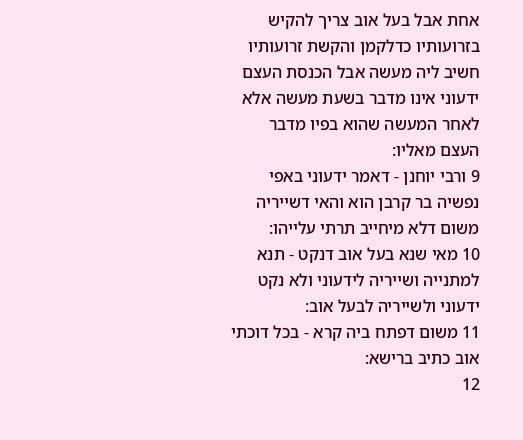אחת אבל בעל אוב צריך להקיש בזרועותיו כדלקמן והקשת זרועותיו חשיב ליה מעשה אבל הכנסת העצם ידעוני אינו מדבר בשעת מעשה אלא לאחר המעשה שהוא בפיו מדבר העצם מאליו:
9 ורבי יוחנן - דאמר ידעוני באפי נפשיה בר קרבן הוא והאי דשייריה משום דלא מיחייב תרתי עלייהו:
10 מאי שנא בעל אוב דנקט - תנא למתנייה ושייריה לידעוני ולא נקט ידעוני ולשייריה לבעל אוב:
11 משום דפתח ביה קרא - בכל דוכתי אוב כתיב ברישא:
12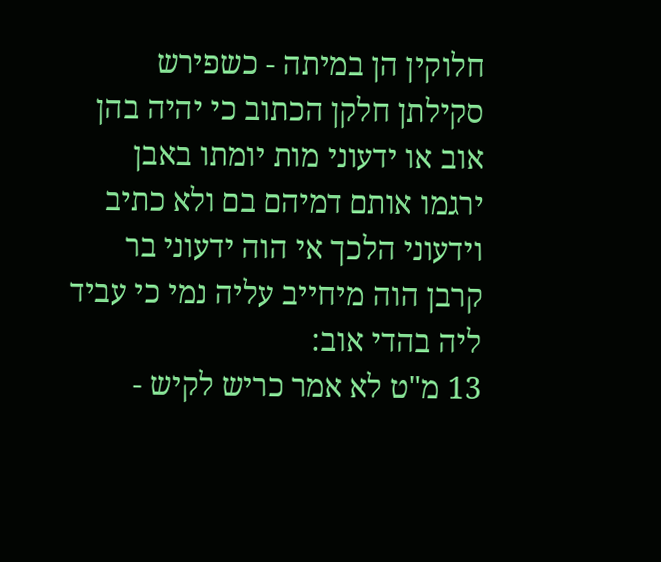חלוקין הן במיתה - כשפירש סקילתן חלקן הכתוב כי יהיה בהן אוב או ידעוני מות יומתו באבן ירגמו אותם דמיהם בם ולא כתיב וידעוני הלכך אי הוה ידעוני בר קרבן הוה מיחייב עליה נמי כי עביד ליה בהדי אוב:
13 מ"ט לא אמר כריש לקיש -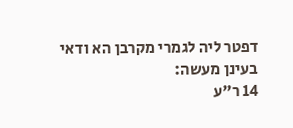דפטר ליה לגמרי מקרבן הא ודאי בעינן מעשה:
14 ר"ע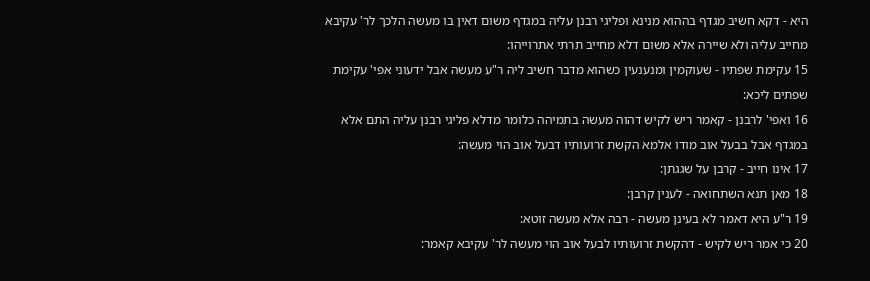היא - דקא חשיב מגדף בההוא מנינא ופליגי רבנן עליה במגדף משום דאין בו מעשה הלכך לר' עקיבא מחייב עליה ולא שיירה אלא משום דלא מחייב תרתי אתרוייהו:
15 עקימת שפתיו - שעוקמין ומנענעין כשהוא מדבר חשיב ליה ר"ע מעשה אבל ידעוני אפי' עקימת שפתים ליכא:
16 ואפי' לרבנן - קאמר ריש לקיש דהוה מעשה בתמיהה כלומר מדלא פליגי רבנן עליה התם אלא במגדף אבל בבעל אוב מודו אלמא הקשת זרועותיו דבעל אוב הוי מעשה:
17 אינו חייב - קרבן על שגגתן:
18 מאן תנא השתחואה - לענין קרבן:
19 ר"ע היא דאמר לא בעינן מעשה - רבה אלא מעשה זוטא:
20 כי אמר ריש לקיש - דהקשת זרועותיו לבעל אוב הוי מעשה לר' עקיבא קאמר: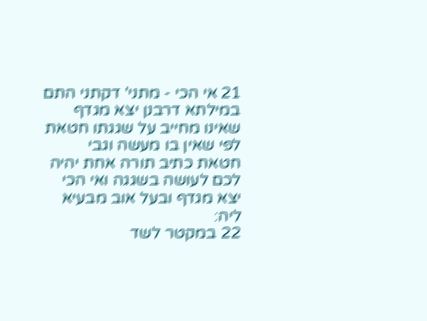21 אי הכי - מתני' דקתני התם במילתא דרבנן יצא מגדף שאינו מחייב על שגגתו חטאת לפי שאין בו מעשה וגבי חטאת כתיב תורה אחת יהיה לכם לעושה בשגגה ואי הכי יצא מגדף ובעל אוב מבעיא ליה:
22 במקטר לשד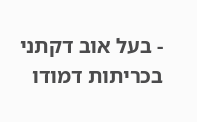- בעל אוב דקתני בכריתות דמודו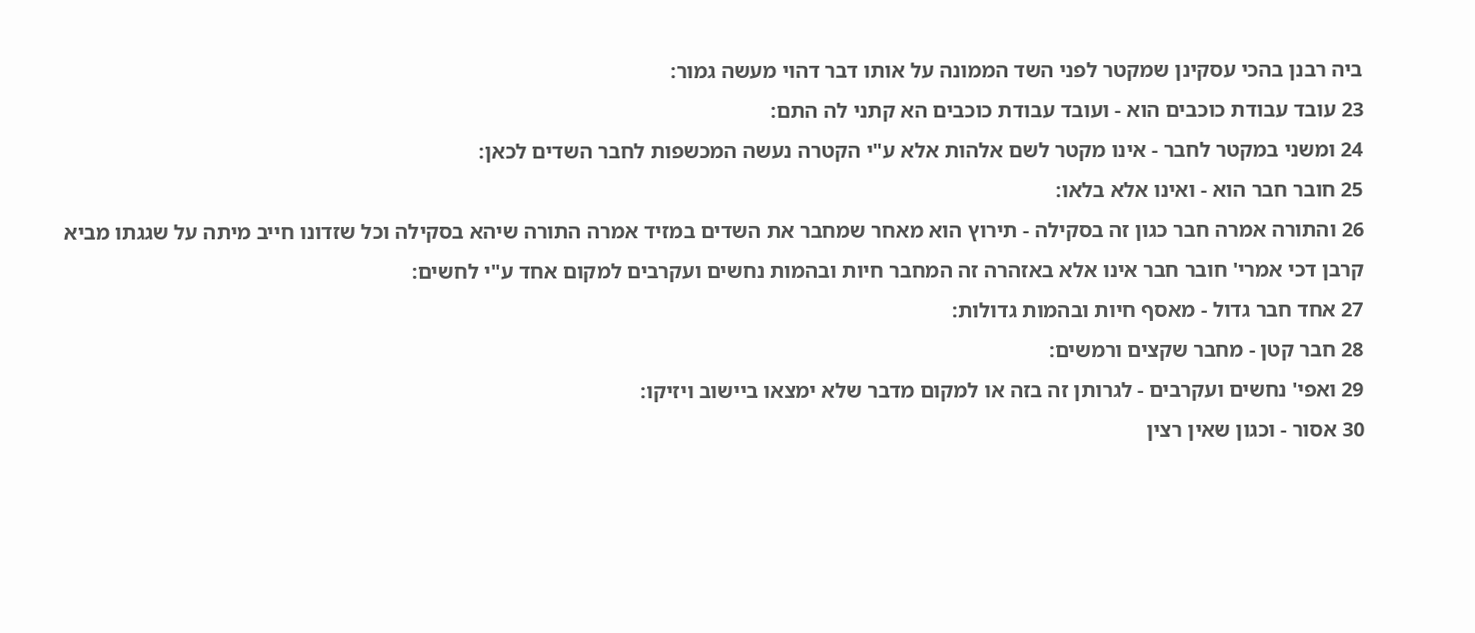ביה רבנן בהכי עסקינן שמקטר לפני השד הממונה על אותו דבר דהוי מעשה גמור:
23 עובד עבודת כוכבים הוא - ועובד עבודת כוכבים הא קתני לה התם:
24 ומשני במקטר לחבר - אינו מקטר לשם אלהות אלא ע"י הקטרה נעשה המכשפות לחבר השדים לכאן:
25 חובר חבר הוא - ואינו אלא בלאו:
26 והתורה אמרה חבר כגון זה בסקילה - תירוץ הוא מאחר שמחבר את השדים במזיד אמרה התורה שיהא בסקילה וכל שזדונו חייב מיתה על שגגתו מביא קרבן דכי אמרי' חובר חבר אינו אלא באזהרה זה המחבר חיות ובהמות נחשים ועקרבים למקום אחד ע"י לחשים:
27 אחד חבר גדול - מאסף חיות ובהמות גדולות:
28 חבר קטן - מחבר שקצים ורמשים:
29 ואפי' נחשים ועקרבים - לגרותן זה בזה או למקום מדבר שלא ימצאו ביישוב ויזיקו:
30 אסור - וכגון שאין רצין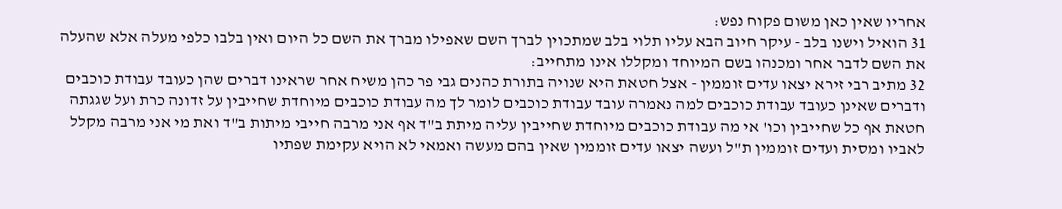אחריו שאין כאן משום פקוח נפש:
31 הואיל וישנו בלב - עיקר חיוב הבא עליו תלוי בלב שמתכוין לברך השם שאפילו מברך את השם כל היום ואין בלבו כלפי מעלה אלא שהעלה את השם לדבר אחר ומכנהו בשם המיוחד ומקללו אינו מתחייב:
32 מתיב רבי זירא יצאו עדים זוממין - אצל חטאת היא שנויה בתורת כהנים גבי פר כהן משיח אחר שראינו דברים שהן כעובד עבודת כוכבים ודברים שאינן כעובד עבודת כוכבים למה נאמרה עובד עבודת כוכבים לומר לך מה עבודת כוכבים מיוחדת שחייבין על זדונה כרת ועל שגגתה חטאת אף כל שחייבין וכו' אי מה עבודת כוכבים מיוחדת שחייבין עליה מיתת ב"ד אף אני מרבה חייבי מיתות ב"ד ואת מי אני מרבה מקלל לאביו ומסית ועדים זוממין ת"ל ועשה יצאו עדים זוממין שאין בהם מעשה ואמאי לא הויא עקימת שפתיו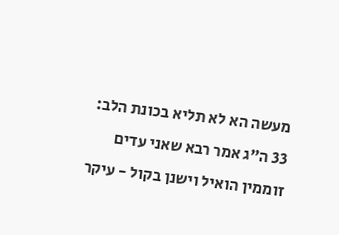מעשה הא לא תליא בכונת הלב:
33 ה"ג אמר רבא שאני עדים זוממין הואיל וישנן בקול - עיקר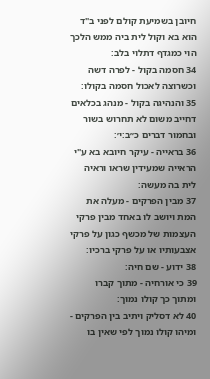חיובן בשמיעת קולם לפני ב"ד הוא בא וקול לית ביה ממש הלכך הוי כמגדף דתלוי בלב:
34 חסמה בקול - לפרה דשה וכשרוצה לאכול חסמה בקולו:
35 והנהיגה בקול - מנהג בכלאים דחייב משום לא תחרוש בשור ובחמור דברים כ״ב:י׳:
36 בראייה - עיקר חיובא בא ע"י הראייה שמעידין שראו וראיה לית בה מעשה:
37 מבין הפרקים - מעלה את המת ויושב לו באחד מבין פרקי העצמות של מכשף כגון על פרקי אצבעותיו או על פרקי ברכיו:
38 ידוע - שם חיה:
39 כי אורחיה - מתוך קברו ומתוך כך קולו נמוך:
40 לא דסליק ויתיב בין הפרקים - ומיהו קולו נמוך לפי שאין בו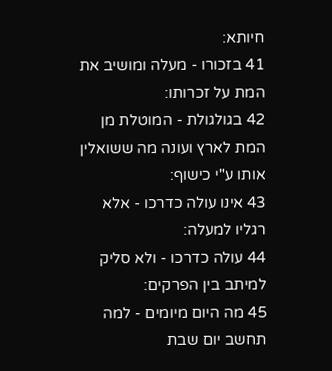חיותא:
41 בזכורו - מעלה ומושיב את המת על זכרותו:
42 בגולגולת - המוטלת מן המת לארץ ועונה מה ששואלין אותו ע"י כישוף:
43 אינו עולה כדרכו - אלא רגליו למעלה:
44 עולה כדרכו - ולא סליק למיתב בין הפרקים:
45 מה היום מיומים - למה תחשב יום שבת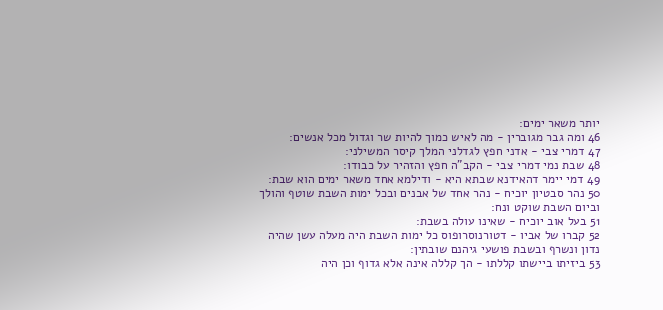יותר משאר ימים:
46 ומה גבר מגוברין - מה לאיש כמוך להיות שר וגדול מכל אנשים:
47 דמרי צבי - אדני חפץ לגדלני המלך קיסר המשילני:
48 שבת נמי דמרי צבי - הקב"ה חפץ והזהיר על כבודו:
49 דמי יימר דהאידנא שבתא היא - ודילמא אחד משאר ימים הוא שבת:
50 נהר סבטיון יוכיח - נהר אחד של אבנים ובכל ימות השבת שוטף והולך וביום השבת שוקט ונח:
51 בעל אוב יוכיח - שאינו עולה בשבת:
52 קברו של אביו - דטורנוסרופוס כל ימות השבת היה מעלה עשן שהיה נדון ונשרף ובשבת פושעי גיהנם שובתין:
53 ביזיתו ביישתו קללתו - הך קללה אינה אלא גדוף וכן היה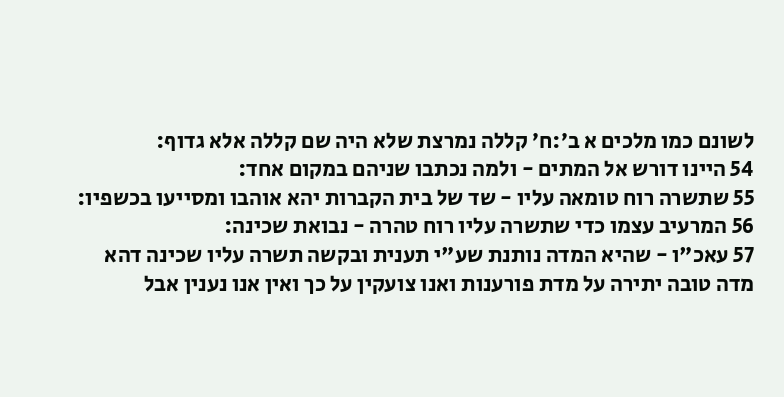לשונם כמו מלכים א ב׳:ח׳ קללה נמרצת שלא היה שם קללה אלא גדוף:
54 היינו דורש אל המתים - ולמה נכתבו שניהם במקום אחד:
55 שתשרה רוח טומאה עליו - שד של בית הקברות יהא אוהבו ומסייעו בכשפיו:
56 המרעיב עצמו כדי שתשרה עליו רוח טהרה - נבואת שכינה:
57 עאכ"ו - שהיא המדה נותנת שע"י תענית ובקשה תשרה עליו שכינה דהא מדה טובה יתירה על מדת פורענות ואנו צועקין על כך ואין אנו נענין אבל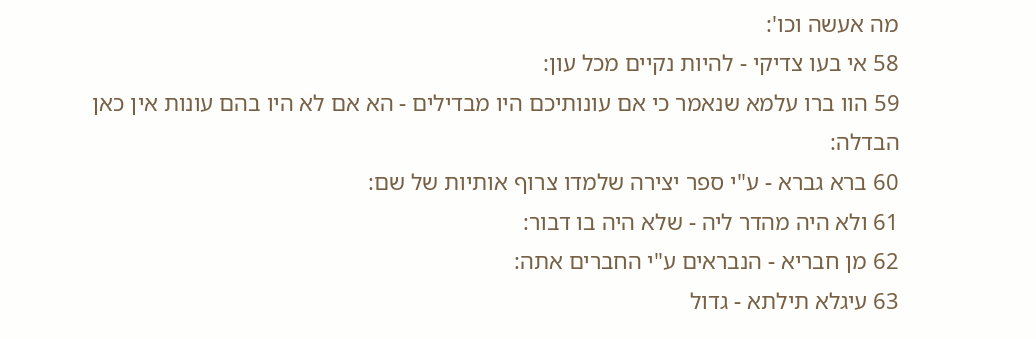מה אעשה וכו':
58 אי בעו צדיקי - להיות נקיים מכל עון:
59 הוו ברו עלמא שנאמר כי אם עונותיכם היו מבדילים - הא אם לא היו בהם עונות אין כאן הבדלה:
60 ברא גברא - ע"י ספר יצירה שלמדו צרוף אותיות של שם:
61 ולא היה מהדר ליה - שלא היה בו דבור:
62 מן חבריא - הנבראים ע"י החברים אתה:
63 עיגלא תילתא - גדול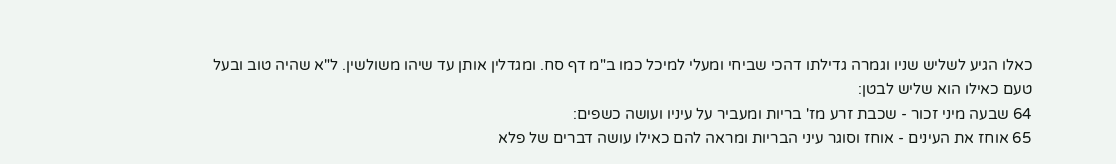כאלו הגיע לשליש שניו וגמרה גדילתו דהכי שביחי ומעלי למיכל כמו ב"מ דף סח. ומגדלין אותן עד שיהו משולשין. ל"א שהיה טוב ובעל טעם כאילו הוא שליש לבטן:
64 שבעה מיני זכור - שכבת זרע מז' בריות ומעביר על עיניו ועושה כשפים:
65 אוחז את העינים - אוחז וסוגר עיני הבריות ומראה להם כאילו עושה דברים של פלא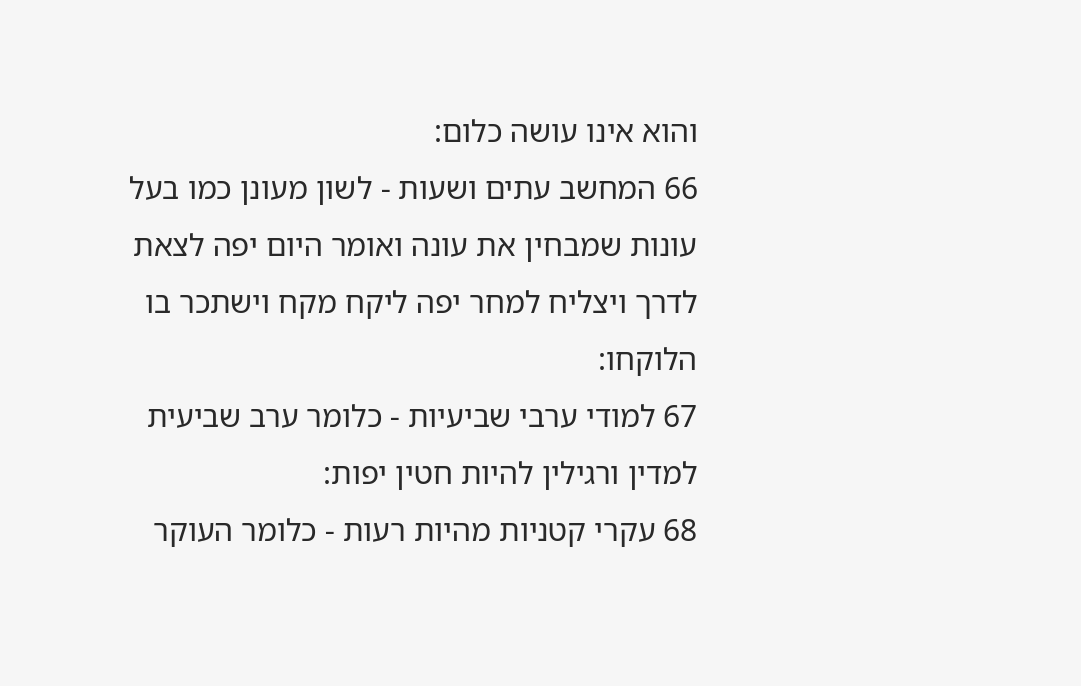והוא אינו עושה כלום:
66 המחשב עתים ושעות - לשון מעונן כמו בעל עונות שמבחין את עונה ואומר היום יפה לצאת לדרך ויצליח למחר יפה ליקח מקח וישתכר בו הלוקחו:
67 למודי ערבי שביעיות - כלומר ערב שביעית למדין ורגילין להיות חטין יפות:
68 עקרי קטניות מהיות רעות - כלומר העוקר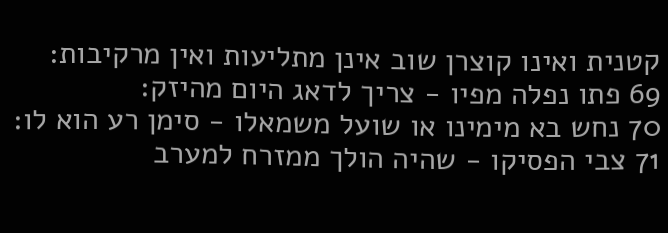קטנית ואינו קוצרן שוב אינן מתליעות ואין מרקיבות:
69 פתו נפלה מפיו - צריך לדאג היום מהיזק:
70 נחש בא מימינו או שועל משמאלו - סימן רע הוא לו:
71 צבי הפסיקו - שהיה הולך ממזרח למערב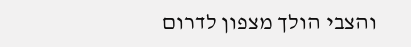והצבי הולך מצפון לדרום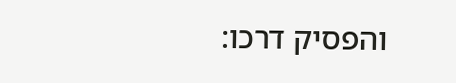והפסיק דרכו: